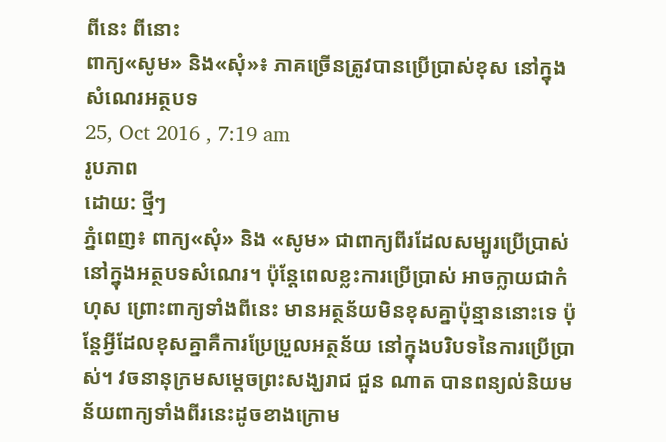ពីនេះ ពីនោះ
ពាក្យ«សូម» និង«សុំ»៖ ភាគច្រើនត្រូវបានប្រើប្រាស់ខុស នៅក្នុងសំណេរអត្ថបទ
25, Oct 2016 , 7:19 am
រូបភាព
ដោយ: ថ្មីៗ
ភ្នំពេញ៖ ពាក្យ«សុំ» និង «សូម» ជាពាក្យពីរដែលសម្បូរប្រើប្រាស់នៅក្នុងអត្ថបទសំណេរ។ ប៉ុន្តែពេលខ្លះការប្រើប្រាស់ អាចក្លាយជាកំហុស ព្រោះពាក្យទាំងពីនេះ មានអត្ថន័យមិនខុសគ្នាប៉ុន្មាននោះទេ ប៉ុន្តែអ្វីដែលខុសគ្នាគឺការប្រែប្រួលអត្ថន័យ នៅក្នុងបរិបទនៃការប្រើប្រាស់។ វចនានុក្រមសម្ដេចព្រះសង្ឃរាជ ជួន ណាត បានពន្យល់និយមន័យពាក្យទាំងពីរនេះដូចខាងក្រោម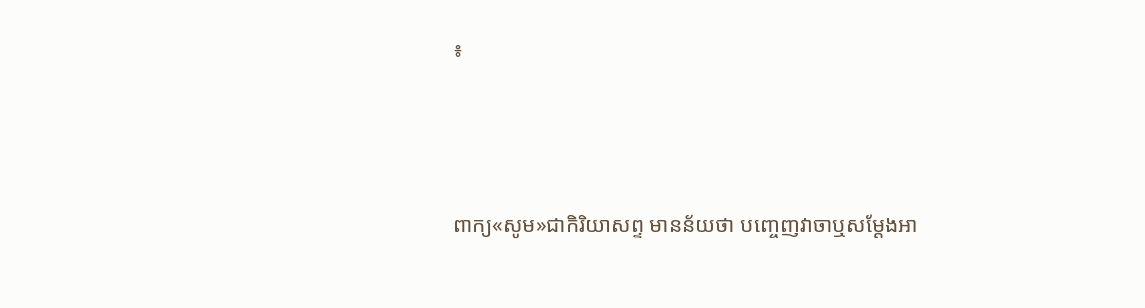៖



ពាក្យ«សូម»ជាកិរិយាសព្ទ មានន័យថា បញ្ចេញវាចាឬសម្ដែងអា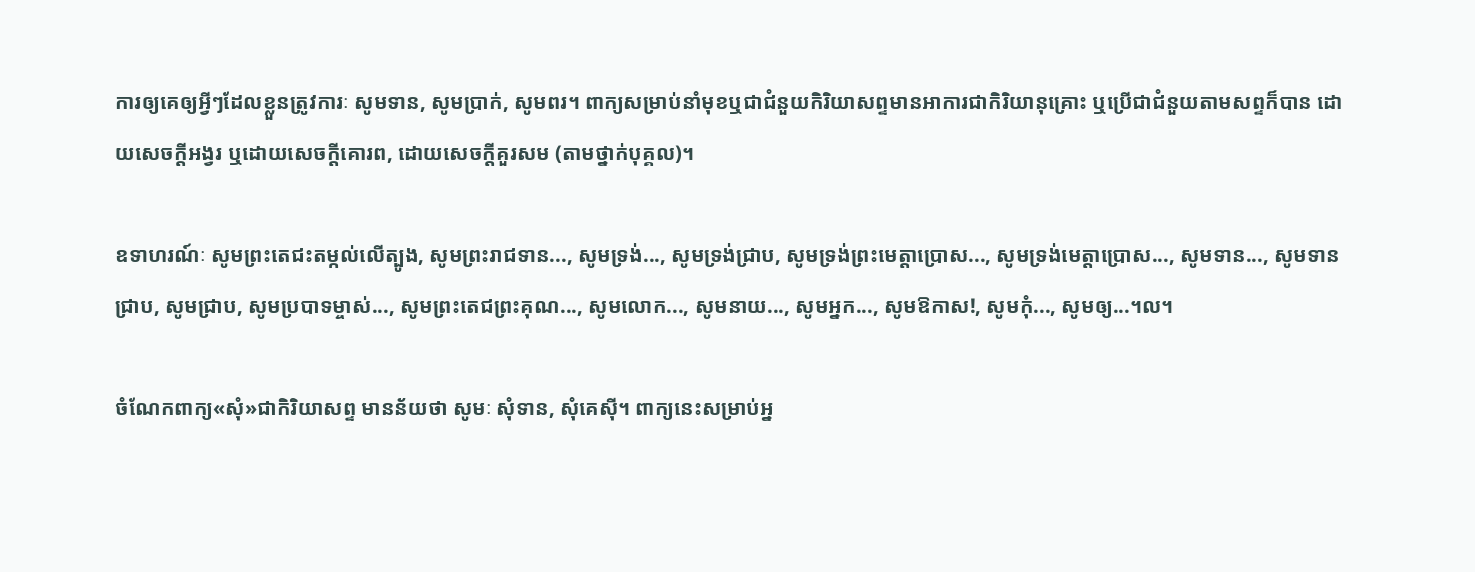ការឲ្យគេឲ្យអ្វីៗដែលខ្លួនត្រូវការៈ សូមទាន, សូមប្រាក់, សូមពរ។ ពាក្យសម្រាប់នាំមុខឬជាជំនួយកិរិយាសព្ទមានអាការជាកិរិយានុគ្រោះ ឬប្រើជាជំនួយតាមសព្ទក៏បាន ដោយសេចក្ដីអង្វរ ឬដោយសេចក្ដីគោរព, ដោយសេចក្ដីគួរសម (តាមថ្នាក់បុគ្គល)។

ឧទាហរណ៍ៈ សូមព្រះតេជះតម្កល់លើត្បូង, សូមព្រះរាជទាន..., សូមទ្រង់..., សូមទ្រង់ជ្រាប, សូមទ្រង់ព្រះមេត្តាប្រោស..., សូមទ្រង់មេត្តាប្រោស..., សូមទាន..., សូមទានជ្រាប, សូមជ្រាប, សូមប្របាទម្ចាស់..., សូមព្រះតេជព្រះគុណ..., សូមលោក..., សូមនាយ..., សូមអ្នក..., សូមឱកាស!, សូមកុំ..., សូមឲ្យ...។ល។

ចំណែកពាក្យ«សុំ»ជាកិរិយាសព្ទ មានន័យថា សូមៈ សុំទាន, សុំគេស៊ី។ ពាក្យនេះសម្រាប់អ្ន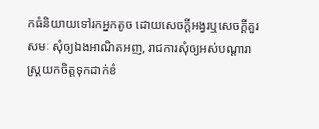កធំនិយាយទៅរកអ្នកតូច ដោយសេចក្ដីអង្វរឬសេចក្ដីគួរសមៈ សុំឲ្យឯងអាណិតអញ, រាជការសុំឲ្យអស់បណ្ដារាស្ត្រយកចិត្តទុកដាក់ខំ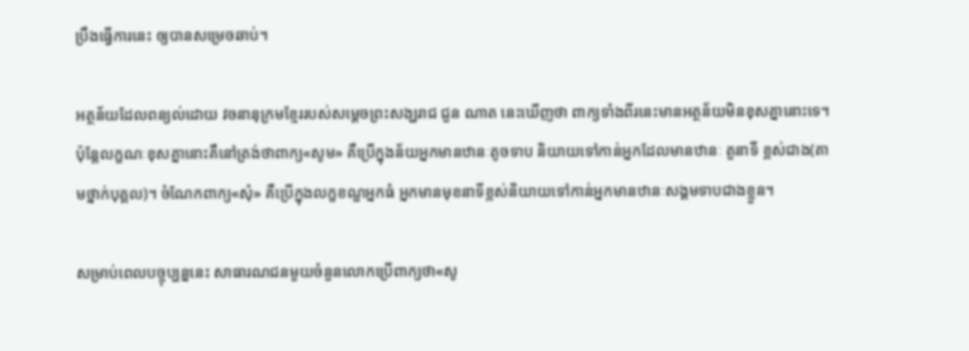ប្រឹងធ្វើការនេះ ឲ្យបានសម្រេចឆាប់។

អត្ថន័យដែលពន្យល់ដោយ វចនានុក្រមខ្មែររបស់សម្ដេចព្រះសង្ឃរាជ ជួន ណាត នេះឃើញថា ពាក្យទាំងពីរនេះមានអត្ថន័យមិនខុសគ្នានោះទេ។ ប៉ុន្តែលក្ខណៈខុសគ្នានោះគឺនៅត្រង់ថាពាក្យ«សូម» គឺប្រើក្នុងន័យអ្នកមានឋានៈតូចទាប និយាយទៅកាន់អ្នកដែលមានឋានៈ តួនាទី ខ្ពស់ជាង(តាមថ្នាក់បុគ្គល)។ ចំណែកពាក្យ«សុំ» គឺប្រើក្នុងលក្ខខណ្ឌអ្នកធំ អ្នកមានមុខនាទីខ្ពស់និយាយទៅកាន់អ្នកមានឋានៈសង្គមទាបជាងខ្លួន។

សម្រាប់ពេលបច្ចុប្បន្ននេះ សាធារណជនមួយចំនួនលោកប្រើពាក្យថា«សូ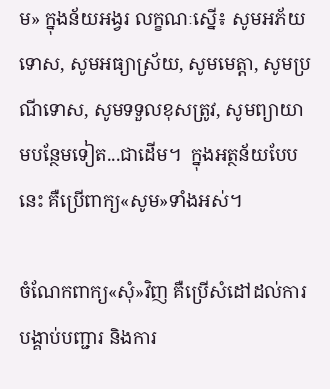ម» ក្នុងន័យអង្វរ លក្ខណៈស្នើ៖ សូមអភ័យទោស, សូមអធ្យាស្រ័យ, សូមមេត្តា, សូមប្រណីទោស, សូមទទួលខុសត្រូវ, សូមព្យាយាមបន្ថែមទៀត...ជាដើម។  ក្នុងអត្ថន័យបែបនេះ គឺប្រើពាក្យ«សូម»ទាំងអស់។

ចំណែកពាក្យ«សុំ»វិញ គឺប្រើសំដៅដល់ការបង្គាប់បញ្ជារ និងការ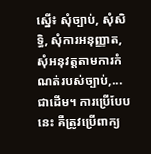ស្នើ៖ សុំច្បាប់, សុំសិទ្ធិ, សុំការអនុញ្ញាត, សុំអនុវត្តតាមការកំណត់របស់ច្បាប់,...ជាដើម។ ការប្រើបែបនេះ គឺត្រូវប្រើពាក្យ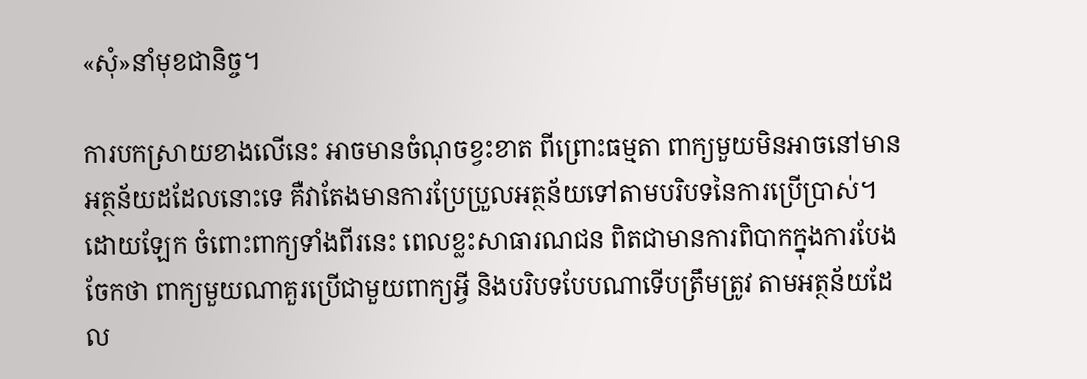«សុំ»នាំមុខជានិច្ច។

ការបកស្រាយខាងលើនេះ អាចមានចំណុចខ្វះខាត ពីព្រោះធម្មតា ពាក្យមួយមិនអាចនៅមានអត្ថន័យដដែលនោះទេ គឺវាតែងមានការប្រែប្រួលអត្ថន័យទៅតាមបរិបទនៃការប្រើប្រាស់។ ដោយឡែក ចំពោះពាក្យទាំងពីរនេះ ពេលខ្លះសាធារណជន ពិតជាមានការពិបាកក្នុងការបែងចែកថា ពាក្យមួយណាគួរប្រើជាមួយពាក្យអ្វី និងបរិបទបែបណាទើបត្រឹមត្រូវ តាមអត្ថន័យដែល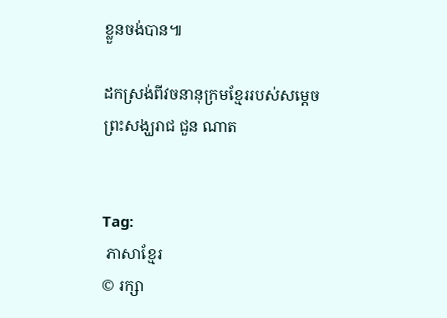ខ្លួនចង់បាន៕

ដកស្រង់ពីវចនានុក្រមខ្មែររបស់សម្ដេចព្រះសង្ឃរាជ ជួន ណាត


Tag:
 ភាសាខ្មែរ
© រក្សា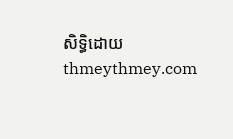សិទ្ធិដោយ thmeythmey.com